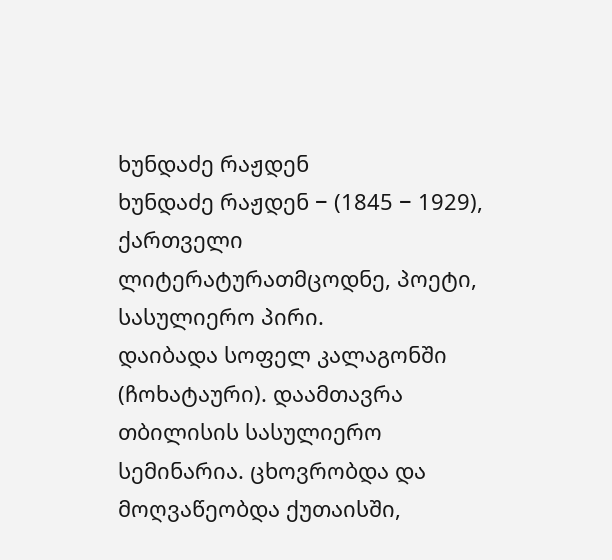ხუნდაძე რაჟდენ
ხუნდაძე რაჟდენ − (1845 − 1929), ქართველი ლიტერატურათმცოდნე, პოეტი, სასულიერო პირი.
დაიბადა სოფელ კალაგონში (ჩოხატაური). დაამთავრა თბილისის სასულიერო სემინარია. ცხოვრობდა და მოღვაწეობდა ქუთაისში,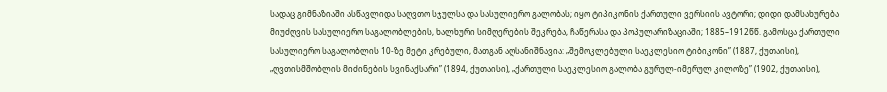სადაც გიმნაზიაში ასწავლიდა საღვთო სჯულსა და სასულიერო გალობას; იყო ტიპიკონის ქართული ვერსიის ავტორი; დიდი დამსახურება მიუძღვის სასულიერო საგალობლების, ხალხური სიმღერების შეკრება, ჩაწერასა და პოპულარიზაციაში; 1885–1912წწ. გამოსცა ქართული სასულიერო საგალობლის 10-ზე მეტი კრებული, მათგან აღსანიშნავია: „შემოკლებული საეკლესიო ტიბიკონი” (1887, ქუთაისი), „ღვთისმშობლის მიძინების სვინაქსარი” (1894, ქუთაისი), „ქართული საეკლესიო გალობა გურულ-იმერულ კილოზე” (1902, ქუთაისი),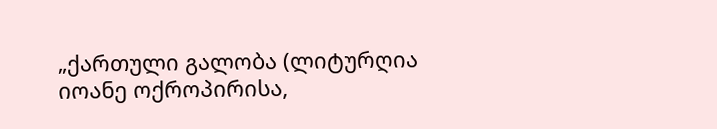„ქართული გალობა (ლიტურღია იოანე ოქროპირისა,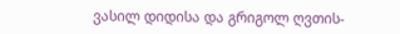ვასილ დიდისა და გრიგოლ ღვთის-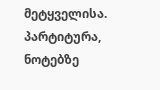მეტყველისა. პარტიტურა, ნოტებზე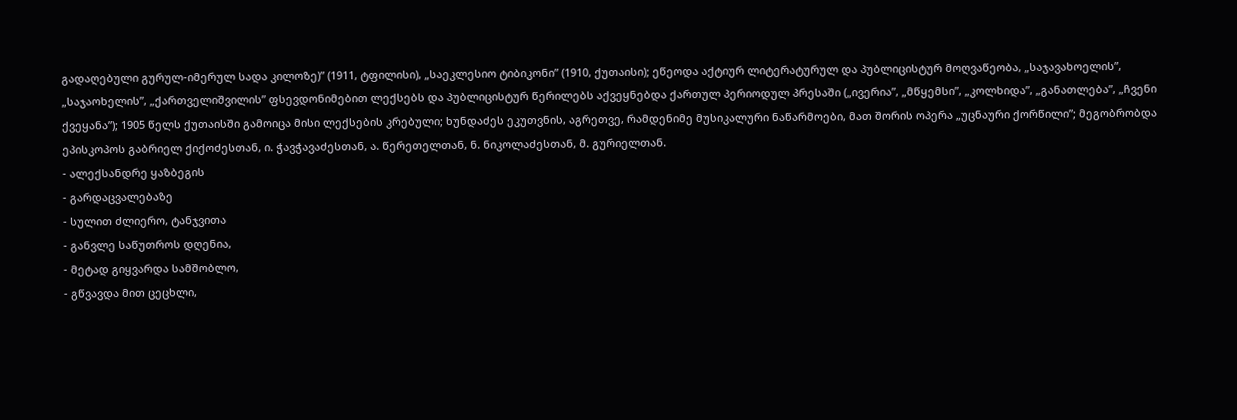გადაღებული გურულ-იმერულ სადა კილოზე)” (1911, ტფილისი), „საეკლესიო ტიბიკონი” (1910, ქუთაისი); ეწეოდა აქტიურ ლიტერატურულ და პუბლიცისტურ მოღვაწეობა, „საჯავახოელის”, „საჯაოხელის”, „ქართველიშვილის” ფსევდონიმებით ლექსებს და პუბლიცისტურ წერილებს აქვეყნებდა ქართულ პერიოდულ პრესაში („ივერია”, „მწყემსი”, „კოლხიდა”, „განათლება”, „ჩვენი ქვეყანა”); 1905 წელს ქუთაისში გამოიცა მისი ლექსების კრებული; ხუნდაძეს ეკუთვნის, აგრეთვე, რამდენიმე მუსიკალური ნაწარმოები, მათ შორის ოპერა „უცნაური ქორწილი”; მეგობრობდა ეპისკოპოს გაბრიელ ქიქოძესთან, ი. ჭავჭავაძესთან, ა. წერეთელთან, ნ. ნიკოლაძესთან, მ. გურიელთან.
- ალექსანდრე ყაზბეგის
- გარდაცვალებაზე
- სულით ძლიერო, ტანჯვითა
- განვლე საწუთროს დღენია,
- მეტად გიყვარდა სამშობლო,
- გწვავდა მით ცეცხლი,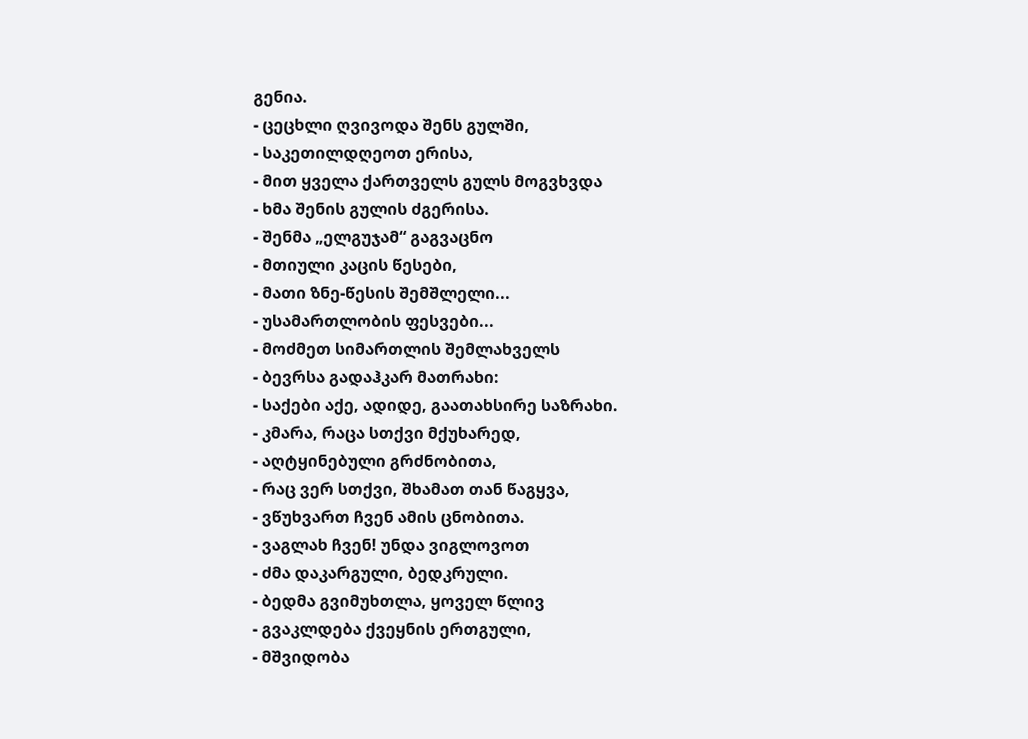გენია.
- ცეცხლი ღვივოდა შენს გულში,
- საკეთილდღეოთ ერისა,
- მით ყველა ქართველს გულს მოგვხვდა
- ხმა შენის გულის ძგერისა.
- შენმა „ელგუჯამ“ გაგვაცნო
- მთიული კაცის წესები,
- მათი ზნე-წესის შემშლელი...
- უსამართლობის ფესვები...
- მოძმეთ სიმართლის შემლახველს
- ბევრსა გადაჰკარ მათრახი:
- საქები აქე, ადიდე, გაათახსირე საზრახი.
- კმარა, რაცა სთქვი მქუხარედ,
- აღტყინებული გრძნობითა,
- რაც ვერ სთქვი, შხამათ თან წაგყვა,
- ვწუხვართ ჩვენ ამის ცნობითა.
- ვაგლახ ჩვენ! უნდა ვიგლოვოთ
- ძმა დაკარგული, ბედკრული.
- ბედმა გვიმუხთლა, ყოველ წლივ
- გვაკლდება ქვეყნის ერთგული,
- მშვიდობა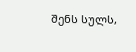შენს სულს,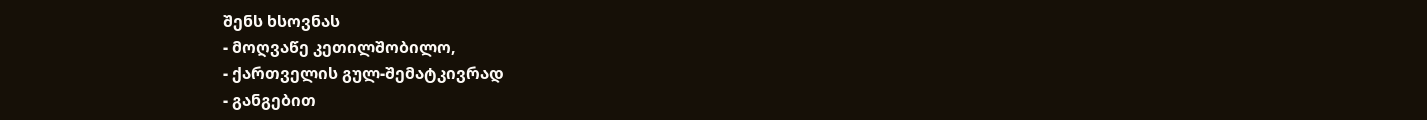შენს ხსოვნას
- მოღვაწე კეთილშობილო,
- ქართველის გულ-შემატკივრად
- განგებით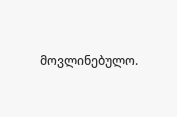მოვლინებულო.